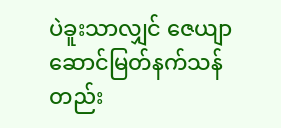ပဲခူးသာလျှင် ဇေယျာဆောင်မြတ်နက်သန်တည်း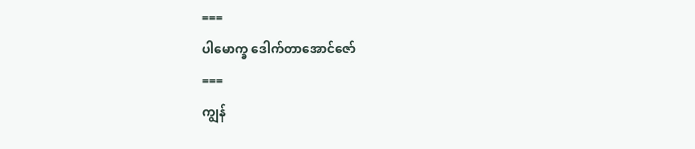===
ပါမောက္ခ ဒေါက်တာအောင်ဇော်
===
ကျွန်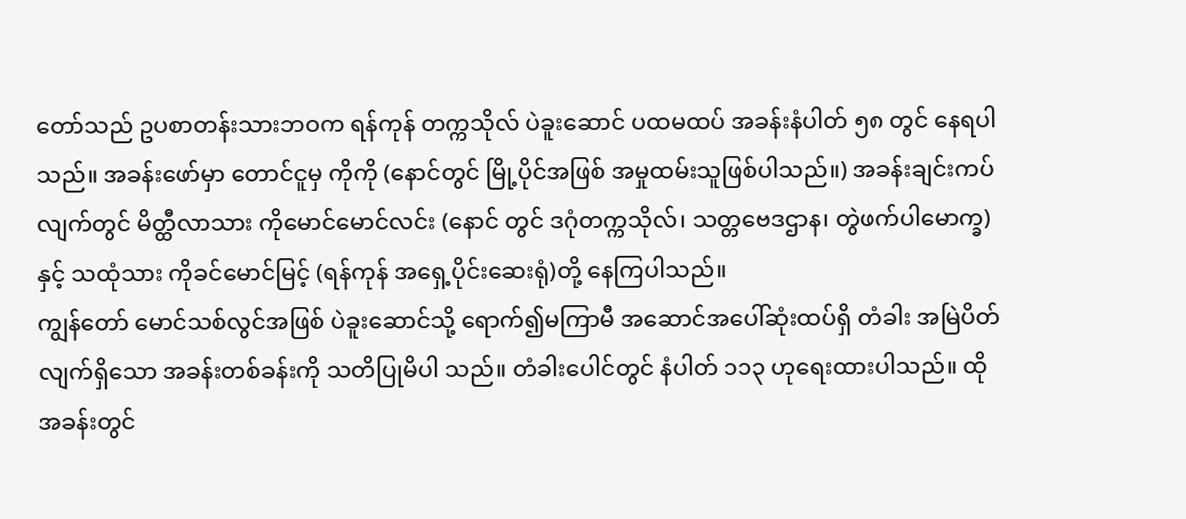တော်သည် ဥပစာတန်းသားဘဝက ရန်ကုန် တက္ကသိုလ် ပဲခူးဆောင် ပထမထပ် အခန်းနံပါတ် ၅၈ တွင် နေရပါသည်။ အခန်းဖော်မှာ တောင်ငူမှ ကိုကို (နောင်တွင် မြို့ပိုင်အဖြစ် အမှုထမ်းသူဖြစ်ပါသည်။) အခန်းချင်းကပ် လျက်တွင် မိတ္ထီလာသား ကိုမောင်မောင်လင်း (နောင် တွင် ဒဂုံတက္ကသိုလ်၊ သတ္တဗေဒဌာန၊ တွဲဖက်ပါမောက္ခ) နှင့် သထုံသား ကိုခင်မောင်မြင့် (ရန်ကုန် အရှေ့ပိုင်းဆေးရုံ)တို့ နေကြပါသည်။
ကျွန်တော် မောင်သစ်လွင်အဖြစ် ပဲခူးဆောင်သို့ ရောက်၍မကြာမီ အဆောင်အပေါ်ဆုံးထပ်ရှိ တံခါး အမြဲပိတ်လျက်ရှိသော အခန်းတစ်ခန်းကို သတိပြုမိပါ သည်။ တံခါးပေါင်တွင် နံပါတ် ၁၁၃ ဟုရေးထားပါသည်။ ထိုအခန်းတွင်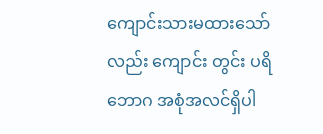ကျောင်းသားမထားသော်လည်း ကျောင်း တွင်း ပရိဘောဂ အစုံအလင်ရှိပါ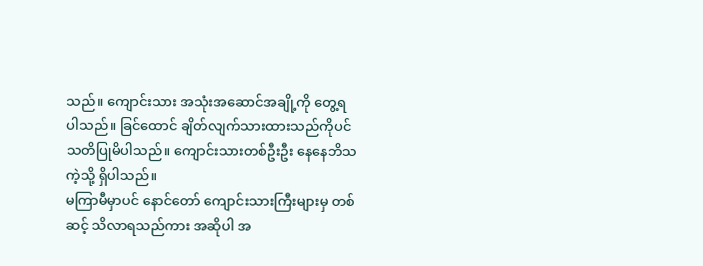သည်။ ကျောင်းသား အသုံးအဆောင်အချို့ကို တွေ့ရပါသည်။ ခြင်ထောင် ချိတ်လျက်သားထားသည်ကိုပင် သတိပြုမိပါသည်။ ကျောင်းသားတစ်ဦးဦး နေနေဘိသကဲ့သို့ ရှိပါသည်။
မကြာမီမှာပင် နောင်တော် ကျောင်းသားကြီးများမှ တစ်ဆင့် သိလာရသည်ကား အဆိုပါ အ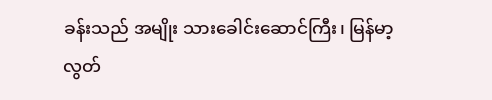ခန်းသည် အမျိုး သားခေါင်းဆောင်ကြီး၊ မြန်မာ့လွတ်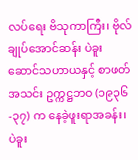လပ်ရေး ဗိသုကာကြီး၊ ဗိုလ်ချုပ်အောင်ဆန်း ပဲခူးဆောင်သဟာယနှင့် စာဖတ် အသင်း ဥက္ကဋ္ဌဘဝ (၁၉၃၆-၃၇) က နေခဲ့ဖူးရာအခန်း၊ ပဲခူး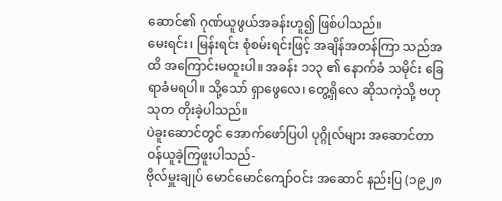ဆောင်၏ ဂုဏ်ယူဖွယ်အခန်းဟူ၍ ဖြစ်ပါသည်။
မေးရင်း၊ မြန်းရင်း စုံစမ်းရင်းဖြင့် အချိန်အတန်ကြာ သည်အထိ အကြောင်းမထူးပါ။ အခန်း ၁၁၃ ၏ နောက်ခံ သမိုင်း ခြေရာခံမရပါ။ သို့သော် ရှာဖွေလေ၊ တွေ့ရှိလေ ဆိုသကဲ့သို့ ဗဟုသုတ တိုးခဲ့ပါသည်။
ပဲခူးဆောင်တွင် အောက်ဖော်ပြပါ ပုဂ္ဂိုလ်များ အဆောင်တာဝန်ယူခဲ့ကြဖူးပါသည်-
ဗိုလ်မှူးချုပ် မောင်မောင်ကျော်ဝင်း အဆောင် နည်းပြ (၁၉၂၈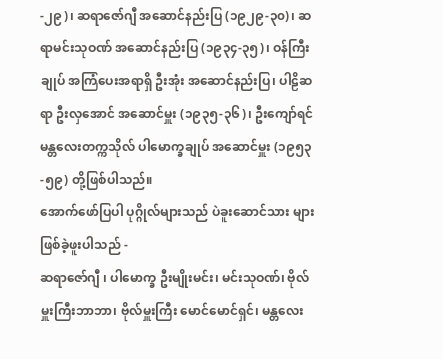-၂၉)၊ ဆရာဇော်ဂျီ အဆောင်နည်းပြ (၁၉၂၉-၃၀)၊ ဆရာမင်းသုဝဏ် အဆောင်နည်းပြ (၁၉၃၄-၃၅)၊ ဝန်ကြီးချုပ် အကြံပေးအရာရှိ ဦးအုံး အဆောင်နည်းပြ၊ ပါဠိဆရာ ဦးလှအောင် အဆောင်မှူး (၁၉၃၅-၃၆)၊ ဦးကျော်ရင် မန္တလေးတက္ကသိုလ် ပါမောက္ခချုပ် အဆောင်မှူး (၁၉၅၃-၅၉) တို့ဖြစ်ပါသည်။
အောက်ဖော်ပြပါ ပုဂ္ဂိုလ်များသည် ပဲခူးဆောင်သား များ ဖြစ်ခဲ့ဖူးပါသည် -
ဆရာဇော်ဂျီ ၊ ပါမောက္ခ ဦးမျိုးမင်း၊ မင်းသုဝဏ်၊ ဗိုလ်မှူးကြီးဘာဘာ၊ ဗိုလ်မှူးကြီး မောင်မောင်ရှင်၊ မန္တလေး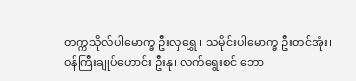တက္ကသိုလ်ပါမောက္ခ ဦးလှရွှေ ၊ သမိုင်းပါမောက္ခ ဦးတင်အုံး၊ ဝန်ကြီးချုပ်ဟောင်း ဦးနု၊ လက်ရွေးစင် ဘော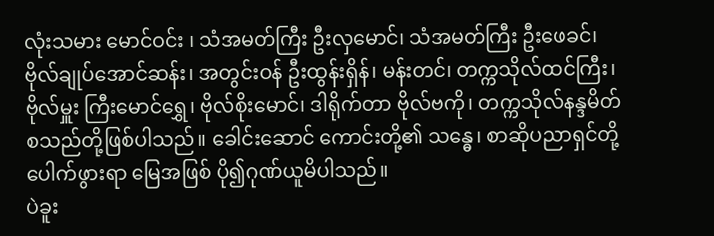လုံးသမား မောင်ဝင်း ၊ သံအမတ်ကြီး ဦးလှမောင်၊ သံအမတ်ကြီး ဦးဖေခင်၊ ဗိုလ်ချုပ်အောင်ဆန်း၊ အတွင်းဝန် ဦးထွန်းရှိန်၊ မန်းတင်၊ တက္ကသိုလ်ထင်ကြီး၊ ဗိုလ်မှူး ကြီးမောင်ရွှေ၊ ဗိုလ်စိုးမောင်၊ ဒါရိုက်တာ ဗိုလ်ဗကို၊ တက္ကသိုလ်နန္ဒမိတ် စသည်တို့ဖြစ်ပါသည်။ ခေါင်းဆောင် ကောင်းတို့၏ သန္ဓေ၊ စာဆိုပညာရှင်တို့ ပေါက်ဖွားရာ မြေအဖြစ် ပို၍ဂုဏ်ယူမိပါသည်။
ပဲခူး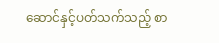ဆောင်နှင့်ပတ်သက်သည့် စာ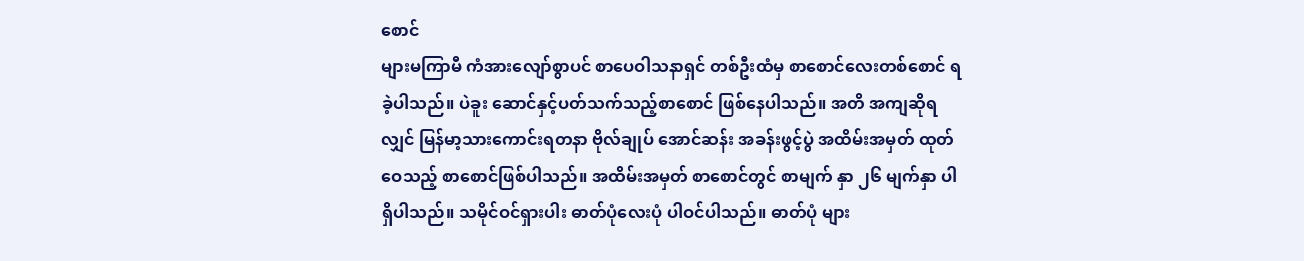စောင်
များမကြာမီ ကံအားလျော်စွာပင် စာပေဝါသနာရှင် တစ်ဦးထံမှ စာစောင်လေးတစ်စောင် ရခဲ့ပါသည်။ ပဲခူး ဆောင်နှင့်ပတ်သက်သည့်စာစောင် ဖြစ်နေပါသည်။ အတိ အကျဆိုရလျှင် မြန်မာ့သားကောင်းရတနာ ဗိုလ်ချုပ် အောင်ဆန်း အခန်းဖွင့်ပွဲ အထိမ်းအမှတ် ထုတ်ဝေသည့် စာစောင်ဖြစ်ပါသည်။ အထိမ်းအမှတ် စာစောင်တွင် စာမျက် နှာ ၂၆ မျက်နှာ ပါရှိပါသည်။ သမိုင်ဝင်ရှားပါး ဓာတ်ပုံလေးပုံ ပါဝင်ပါသည်။ ဓာတ်ပုံ များ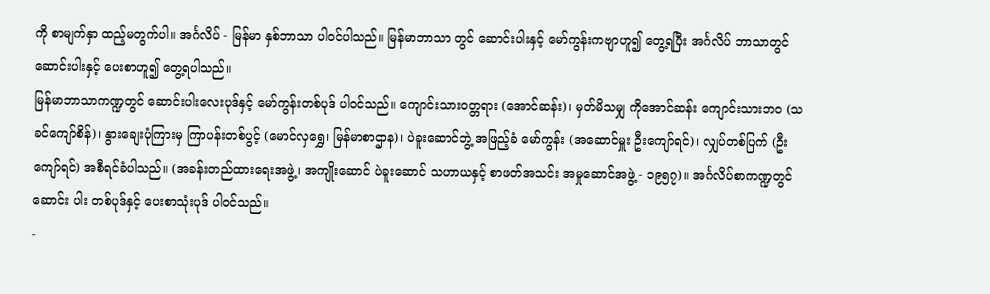ကို စာမျက်နှာ ထည့်မတွက်ပါ။ အင်္ဂလိပ် - မြန်မာ နှစ်ဘာသာ ပါဝင်ပါသည်။ မြန်မာဘာသာ တွင် ဆောင်းပါးနှင့် မော်ကွန်းကဗျာဟူ၍ တွေ့ရပြီး အင်္ဂလိပ် ဘာသာတွင် ဆောင်းပါးနှင့် ပေးစာဟူ၍ တွေ့ရပါသည်။
မြန်မာဘာသာကဏ္ဍတွင် ဆောင်းပါးလေးပုဒ်နှင့် မော်ကွန်းတစ်ပုဒ် ပါဝင်သည်။ ကျောင်းသားဝတ္တရား (အောင်ဆန်း)၊ မှတ်မိသမျှ ကိုအောင်ဆန်း ကျောင်းသားဘဝ (သခင်ကျော်စိန်)၊ နွားချေးပုံကြားမှ ကြာပန်းတစ်ပွင့် (မောင်လှရွှေ၊ မြန်မာစာဌာန)၊ ပဲခူးဆောင်ဘွဲ့ အဖြည့်ခံ မော်ကွန်း (အဆောင်မှူး ဦးကျော်ရင်)၊ လျှပ်တစ်ပြက် (ဦးကျော်ရင်) အစီရင်ခံပါသည်။ (အခန်းတည်ထားရေးအဖွဲ့၊ အကျိုးဆောင် ပဲခူးဆောင် သဟာယနှင့် စာဖတ်အသင်း အမှုဆောင်အဖွဲ့ - ၁၉၅၇)။ အင်္ဂလိပ်စာကဏ္ဍတွင် ဆောင်း ပါး တစ်ပုဒ်နှင့် ပေးစာသုံးပုဒ် ပါဝင်သည်။
-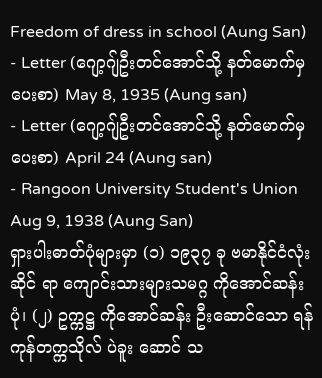Freedom of dress in school (Aung San)
- Letter (ဂျော့ဂျ်ဦးတင်အောင်သို့ နတ်မောက်မှ ပေးစာ) May 8, 1935 (Aung san)
- Letter (ဂျော့ဂျ်ဦးတင်အောင်သို့ နတ်မောက်မှ ပေးစာ) April 24 (Aung san)
- Rangoon University Student's Union Aug 9, 1938 (Aung San)
ရှားပါးဓာတ်ပုံများမှာ (၁) ၁၉၃၇ ခု ဗမာနိုင်ငံလုံးဆိုင် ရာ ကျောင်းသားများသမဂ္ဂ ကိုအောင်ဆန်းပုံ၊ (၂) ဥက္ကဋ္ဌ ကိုအောင်ဆန်း ဦးဆောင်သော ရန်ကုန်တက္ကသိုလ် ပဲခူး ဆောင် သ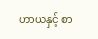ဟာယနှင့် စာ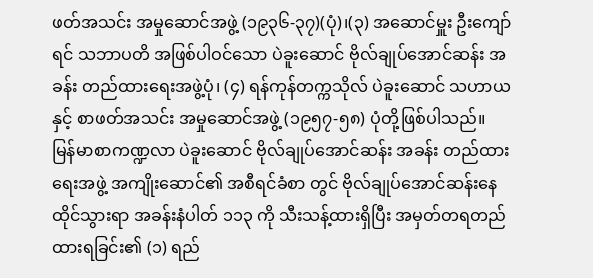ဖတ်အသင်း အမှုဆောင်အဖွဲ့ (၁၉၃၆-၃၇)(ပုံ)၊(၃) အဆောင်မှူး ဦးကျော်ရင် သဘာပတိ အဖြစ်ပါဝင်သော ပဲခူးဆောင် ဗိုလ်ချုပ်အောင်ဆန်း အခန်း တည်ထားရေးအဖွဲ့ပုံ၊ (၄) ရန်ကုန်တက္ကသိုလ် ပဲခူးဆောင် သဟာယနှင့် စာဖတ်အသင်း အမှုဆောင်အဖွဲ့ (၁၉၅၇-၅၈) ပုံတို့ဖြစ်ပါသည်။
မြန်မာစာကဏ္ဍလာ ပဲခူးဆောင် ဗိုလ်ချုပ်အောင်ဆန်း အခန်း တည်ထားရေးအဖွဲ့ အကျိုးဆောင်၏ အစီရင်ခံစာ တွင် ဗိုလ်ချုပ်အောင်ဆန်းနေထိုင်သွားရာ အခန်းနံပါတ် ၁၁၃ ကို သီးသန့်ထားရှိပြီး အမှတ်တရတည်ထားရခြင်း၏ (၁) ရည်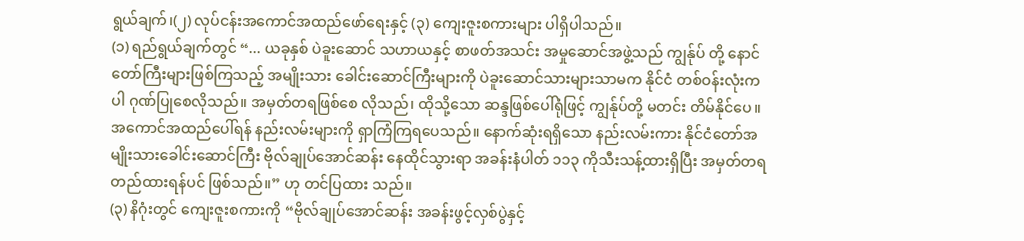ရွယ်ချက်၊(၂) လုပ်ငန်းအကောင်အထည်ဖော်ရေးနှင့် (၃) ကျေးဇူးစကားများ ပါရှိပါသည်။
(၁) ရည်ရွယ်ချက်တွင် “... ယခုနှစ် ပဲခူးဆောင် သဟာယနှင့် စာဖတ်အသင်း အမှုဆောင်အဖွဲ့သည် ကျွန်ုပ် တို့ နောင်တော်ကြီးများဖြစ်ကြသည့် အမျိုးသား ခေါင်းဆောင်ကြီးများကို ပဲခူးဆောင်သားများသာမက နိုင်ငံ တစ်ဝန်းလုံးကပါ ဂုဏ်ပြုစေလိုသည်။ အမှတ်တရဖြစ်စေ လိုသည်၊ ထိုသို့သော ဆန္ဒဖြစ်ပေါ်ရုံဖြင့် ကျွန်ုပ်တို့ မတင်း တိမ်နိုင်ပေ။ အကောင်အထည်ပေါ်ရန် နည်းလမ်းများကို ရှာကြံကြရပေသည်။ နောက်ဆုံးရရှိသော နည်းလမ်းကား နိုင်ငံတော်အမျိုးသားခေါင်းဆောင်ကြီး ဗိုလ်ချုပ်အောင်ဆန်း နေထိုင်သွားရာ အခန်းနံပါတ် ၁၁၃ ကိုသီးသန့်ထားရှိပြီး အမှတ်တရ တည်ထားရန်ပင် ဖြစ်သည်။” ဟု တင်ပြထား သည်။
(၃) နိဂုံးတွင် ကျေးဇူးစကားကို “ဗိုလ်ချုပ်အောင်ဆန်း အခန်းဖွင့်လှစ်ပွဲနှင့်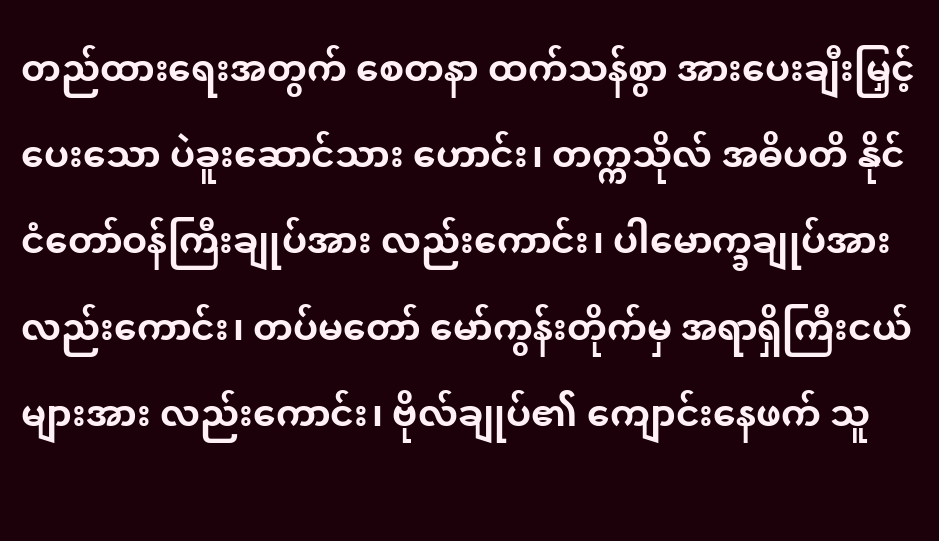တည်ထားရေးအတွက် စေတနာ ထက်သန်စွာ အားပေးချီးမြှင့်ပေးသော ပဲခူးဆောင်သား ဟောင်း၊ တက္ကသိုလ် အဓိပတိ နိုင်ငံတော်ဝန်ကြီးချုပ်အား လည်းကောင်း၊ ပါမောက္ခချုပ်အား လည်းကောင်း၊ တပ်မတော် မော်ကွန်းတိုက်မှ အရာရှိကြီးငယ်များအား လည်းကောင်း၊ ဗိုလ်ချုပ်၏ ကျောင်းနေဖက် သူ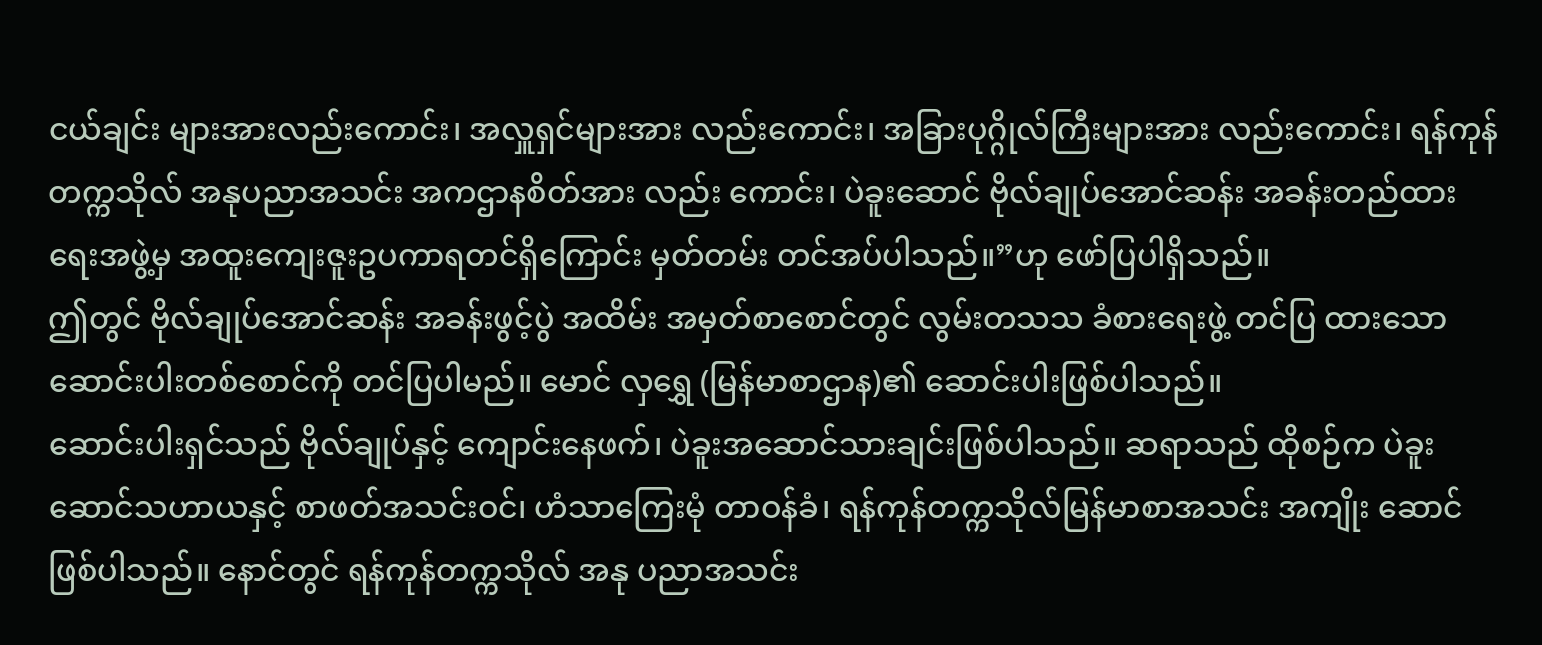ငယ်ချင်း များအားလည်းကောင်း၊ အလှူရှင်များအား လည်းကောင်း၊ အခြားပုဂ္ဂိုလ်ကြီးများအား လည်းကောင်း၊ ရန်ကုန် တက္ကသိုလ် အနုပညာအသင်း အကဌာနစိတ်အား လည်း ကောင်း၊ ပဲခူးဆောင် ဗိုလ်ချုပ်အောင်ဆန်း အခန်းတည်ထား ရေးအဖွဲ့မှ အထူးကျေးဇူးဥပကာရတင်ရှိကြောင်း မှတ်တမ်း တင်အပ်ပါသည်။”ဟု ဖော်ပြပါရှိသည်။
ဤတွင် ဗိုလ်ချုပ်အောင်ဆန်း အခန်းဖွင့်ပွဲ အထိမ်း အမှတ်စာစောင်တွင် လွမ်းတသသ ခံစားရေးဖွဲ့ တင်ပြ ထားသော ဆောင်းပါးတစ်စောင်ကို တင်ပြပါမည်။ မောင် လှရွှေ (မြန်မာစာဌာန)၏ ဆောင်းပါးဖြစ်ပါသည်။
ဆောင်းပါးရှင်သည် ဗိုလ်ချုပ်နှင့် ကျောင်းနေဖက်၊ ပဲခူးအဆောင်သားချင်းဖြစ်ပါသည်။ ဆရာသည် ထိုစဉ်က ပဲခူးဆောင်သဟာယနှင့် စာဖတ်အသင်းဝင်၊ ဟံသာကြေးမုံ တာဝန်ခံ၊ ရန်ကုန်တက္ကသိုလ်မြန်မာစာအသင်း အကျိုး ဆောင် ဖြစ်ပါသည်။ နောင်တွင် ရန်ကုန်တက္ကသိုလ် အနု ပညာအသင်း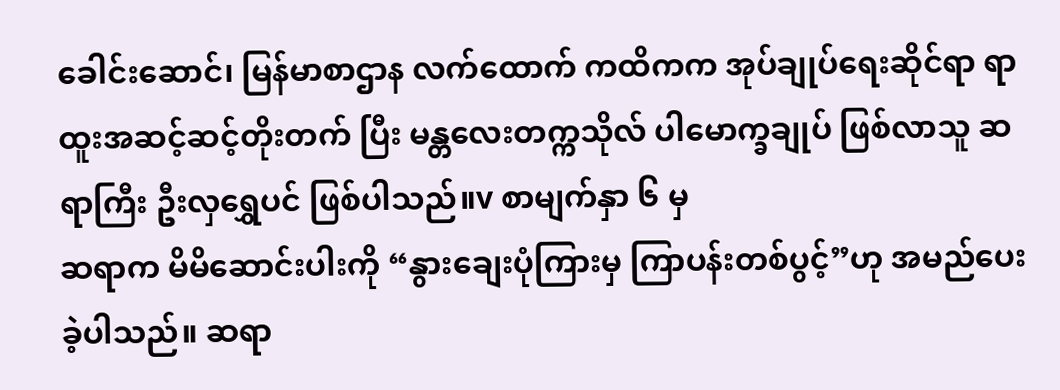ခေါင်းဆောင်၊ မြန်မာစာဌာန လက်ထောက် ကထိကက အုပ်ချုပ်ရေးဆိုင်ရာ ရာထူးအဆင့်ဆင့်တိုးတက် ပြီး မန္တလေးတက္ကသိုလ် ပါမောက္ခချုပ် ဖြစ်လာသူ ဆရာကြီး ဦးလှရွှေပင် ဖြစ်ပါသည်။v စာမျက်နှာ ၆ မှ
ဆရာက မိမိဆောင်းပါးကို “နွားချေးပုံကြားမှ ကြာပန်းတစ်ပွင့်”ဟု အမည်ပေးခဲ့ပါသည်။ ဆရာ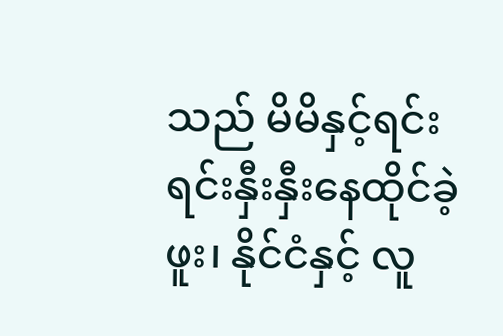သည် မိမိနှင့်ရင်းရင်းနှီးနှီးနေထိုင်ခဲ့ဖူး၊ နိုင်ငံနှင့် လူ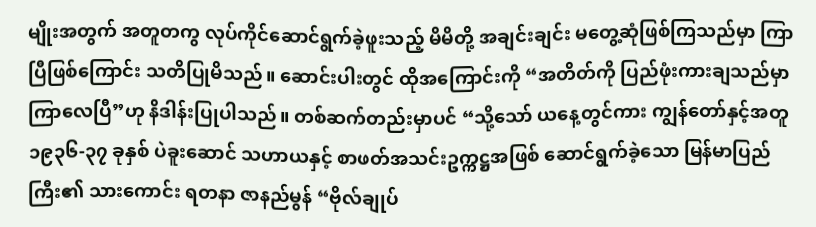မျိုးအတွက် အတူတကွ လုပ်ကိုင်ဆောင်ရွက်ခဲ့ဖူးသည့် မိမိတို့ အချင်းချင်း မတွေ့ဆုံဖြစ်ကြသည်မှာ ကြာပြီဖြစ်ကြောင်း သတိပြုမိသည်။ ဆောင်းပါးတွင် ထိုအကြောင်းကို “အတိတ်ကို ပြည်ဖုံးကားချသည်မှာ ကြာလေပြီ”ဟု နိဒါန်းပြုပါသည်။ တစ်ဆက်တည်းမှာပင် “သို့သော် ယနေ့တွင်ကား ကျွန်တော်နှင့်အတူ ၁၉၃၆-၃၇ ခုနှစ် ပဲခူးဆောင် သဟာယနှင့် စာဖတ်အသင်းဥက္ကဋ္ဌအဖြစ် ဆောင်ရွက်ခဲ့သော မြန်မာပြည်ကြီး၏ သားကောင်း ရတနာ ဇာနည်မွန် “ဗိုလ်ချုပ်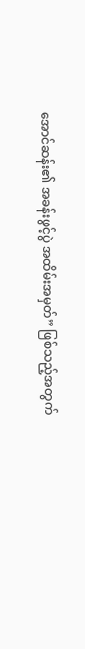အောင်ဆန်း၏ အခန်းဖွင့်ပွဲ အထိမ်းအမှတ်” ဖြစ်သည့်အတွက်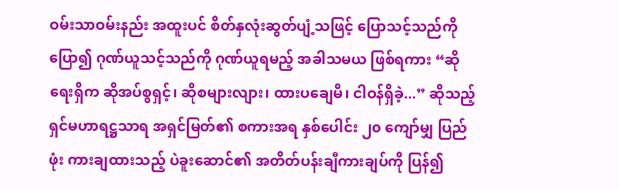ဝမ်းသာဝမ်းနည်း အထူးပင် စိတ်နှလုံးဆွတ်ပျံ့သဖြင့် ပြောသင့်သည်ကို ပြော၍ ဂုဏ်ယူသင့်သည်ကို ဂုဏ်ယူရမည့် အခါသမယ ဖြစ်ရကား “ဆိုရေးရှိက ဆိုအပ်စွရှင့်၊ ဆိုစများလျား၊ ထားပချေမိ၊ ငါဝန်ရှိခဲ့...” ဆိုသည့် ရှင်မဟာရဋ္ဌသာရ အရှင်မြတ်၏ စကားအရ နှစ်ပေါင်း ၂၀ ကျော်မျှ ပြည်ဖုံး ကားချထားသည့် ပဲခူးဆောင်၏ အတိတ်ပန်းချီကားချပ်ကို ပြန်၍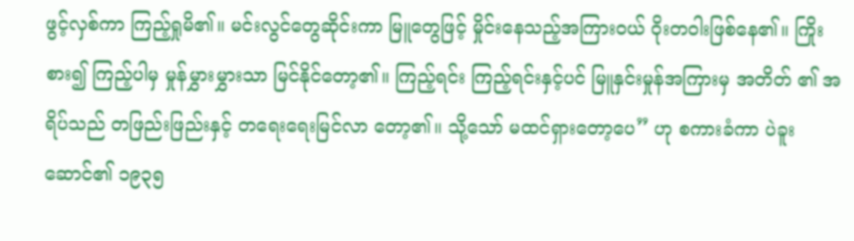ဖွင့်လှစ်ကာ ကြည့်ရှုမိ၏။ မင်းလွင်တွေဆိုင်းကာ မြူတွေဖြင့် မှိုင်းနေသည့်အကြားဝယ် ဝိုးတဝါးဖြစ်နေ၏။ ကြိုးစား၍ ကြည့်ပါမှ မှုန်မွှားမွှားသာ မြင်နိုင်တော့၏။ ကြည့်ရင်း ကြည့်ရင်းနှင့်ပင် မြူနှင်းမှုန်အကြားမှ အတိတ် ၏ အရိပ်သည် တဖြည်းဖြည်းနှင့် တရေးရေးမြင်လာ တော့၏။ သို့သော် မထင်ရှားတော့ပေ” ဟု စကားခံကာ ပဲခူးဆောင်၏ ၁၉၃၅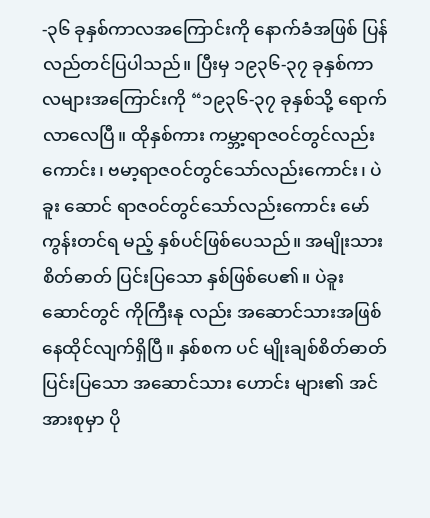-၃၆ ခုနှစ်ကာလအကြောင်းကို နောက်ခံအဖြစ် ပြန်လည်တင်ပြပါသည်။ ပြီးမှ ၁၉၃၆-၃၇ ခုနှစ်ကာလများအကြောင်းကို “၁၉၃၆-၃၇ ခုနှစ်သို့ ရောက်လာလေပြီ။ ထိုနှစ်ကား ကမ္ဘာ့ရာဇဝင်တွင်လည်း ကောင်း၊ ဗမာ့ရာဇဝင်တွင်သော်လည်းကောင်း၊ ပဲခူး ဆောင် ရာဇဝင်တွင်သော်လည်းကောင်း မော်ကွန်းတင်ရ မည့် နှစ်ပင်ဖြစ်ပေသည်။ အမျိုးသား စိတ်ဓာတ် ပြင်းပြသော နှစ်ဖြစ်ပေ၏။ ပဲခူးဆောင်တွင် ကိုကြီးနု လည်း အဆောင်သားအဖြစ် နေထိုင်လျက်ရှိပြီ။ နှစ်စက ပင် မျိုးချစ်စိတ်ဓာတ်ပြင်းပြသော အဆောင်သား ဟောင်း များ၏ အင်အားစုမှာ ပို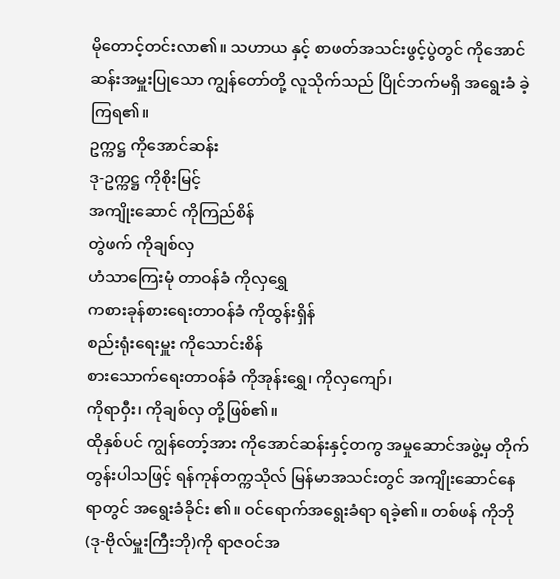မိုတောင့်တင်းလာ၏။ သဟာယ နှင့် စာဖတ်အသင်းဖွင့်ပွဲတွင် ကိုအောင်ဆန်းအမှူးပြုသော ကျွန်တော်တို့ လူသိုက်သည် ပြိုင်ဘက်မရှိ အရွေးခံ ခဲ့ကြရ၏။
ဥက္ကဋ္ဌ ကိုအောင်ဆန်း
ဒု-ဥက္ကဋ္ဌ ကိုစိုးမြင့်
အကျိုးဆောင် ကိုကြည်စိန်
တွဲဖက် ကိုချစ်လှ
ဟံသာကြေးမုံ တာဝန်ခံ ကိုလှရွှေ
ကစားခုန်စားရေးတာဝန်ခံ ကိုထွန်းရှိန်
စည်းရုံးရေးမှူး ကိုသောင်းစိန်
စားသောက်ရေးတာဝန်ခံ ကိုအုန်းရွှေ၊ ကိုလှကျော်၊
ကိုရာဝှီး၊ ကိုချစ်လှ တို့ဖြစ်၏။
ထိုနှစ်ပင် ကျွန်တော့်အား ကိုအောင်ဆန်းနှင့်တကွ အမှုဆောင်အဖွဲ့မှ တိုက်တွန်းပါသဖြင့် ရန်ကုန်တက္ကသိုလ် မြန်မာအသင်းတွင် အကျိုးဆောင်နေရာတွင် အရွေးခံခိုင်း ၏။ ဝင်ရောက်အရွေးခံရာ ရခဲ့၏။ တစ်ဖန် ကိုဘို (ဒု-ဗိုလ်မှူးကြီးဘို)ကို ရာဇဝင်အ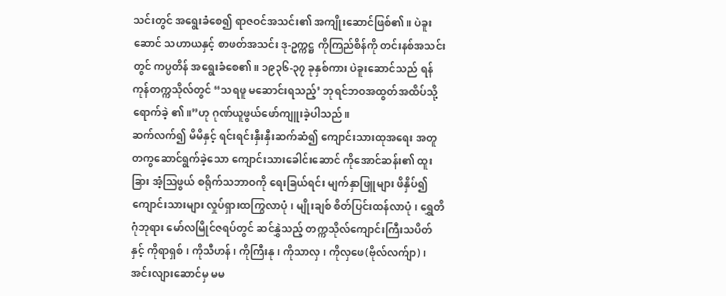သင်းတွင် အရွေးခံစေ၍ ရာဇဝင်အသင်း၏ အကျိုးဆောင်ဖြစ်၏။ ပဲခူးဆောင် သဟာယနှင့် စာဖတ်အသင်း ဒု-ဥက္ကဋ္ဌ ကိုကြည်စိန်ကို တင်းနစ်အသင်းတွင် ကပ္ပတိန် အရွေးခံစေ၏။ ၁၉၃၆-၃၇ ခုနှစ်ကား ပဲခူးဆောင်သည် ရန်ကုန်တက္ကသိုလ်တွင် “သရဖူ မဆောင်းရသည့်’ ဘုရင်ဘဝအထွတ်အထိပ်သို့ ရောက်ခဲ့ ၏။”ဟု ဂုဏ်ယူဖွယ်ဖော်ကျူးခဲ့ပါသည်။
ဆက်လက်၍ မိမိနှင့် ရင်းရင်းနှီးနှီးဆက်ဆံ၍ ကျောင်းသားထုအရေး အတူတကွဆောင်ရွက်ခဲ့သော ကျောင်းသားခေါင်းဆောင် ကိုအောင်ဆန်း၏ ထူးခြား အံ့ဩဖွယ် စရိုက်သဘာဝကို ရေးခြယ်ရင်း မျက်နှာဖြူများ ဖိနှိပ်၍ ကျောင်းသားများ လှုပ်ရှားထကြွလာပုံ၊ မျိုးချစ် စိတ်ပြင်းထန်လာပုံ၊ ရွှေတိဂုံဘုရား မော်လမြိုင်ဇရပ်တွင် ဆင်နွှဲသည့် တက္ကသိုလ်ကျောင်းကြီးသပိတ်နှင့် ကိုရာရှစ်၊ ကိုသီဟန်၊ ကိုကြီးနု၊ ကိုသာလှ၊ ကိုလှဖေ(ဗိုလ်လက်ျာ)၊ အင်းလျားဆောင်မှ မမ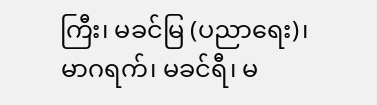ကြီး၊ မခင်မြ (ပညာရေး)၊ မာဂရက်၊ မခင်ရီ၊ မ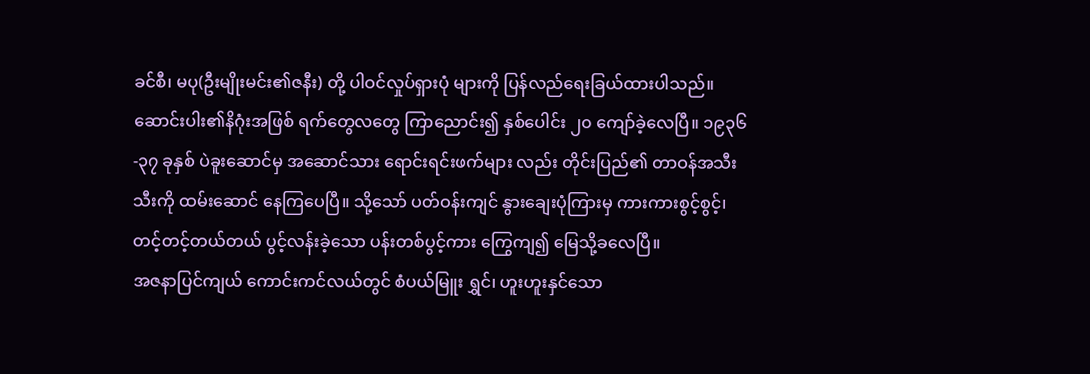ခင်စီ၊ မပု(ဦးမျိုးမင်း၏ဇနီး) တို့ ပါဝင်လှုပ်ရှားပုံ များကို ပြန်လည်ရေးခြယ်ထားပါသည်။
ဆောင်းပါး၏နိဂုံးအဖြစ် ရက်တွေလတွေ ကြာညောင်း၍ နှစ်ပေါင်း ၂၀ ကျော်ခဲ့လေပြီ။ ၁၉၃၆-၃၇ ခုနှစ် ပဲခူးဆောင်မှ အဆောင်သား ရောင်းရင်းဖက်များ လည်း တိုင်းပြည်၏ တာဝန်အသီးသီးကို ထမ်းဆောင် နေကြပေပြီ။ သို့သော် ပတ်ဝန်းကျင် နွားချေးပုံကြားမှ ကားကားစွင့်စွင့်၊ တင့်တင့်တယ်တယ် ပွင့်လန်းခဲ့သော ပန်းတစ်ပွင့်ကား ကြွေကျ၍ မြေသို့ခလေပြီ။
အဇနာပြင်ကျယ် ကောင်းကင်လယ်တွင် စံပယ်မြူး ရွှင်၊ ဟူးဟူးနှင်သော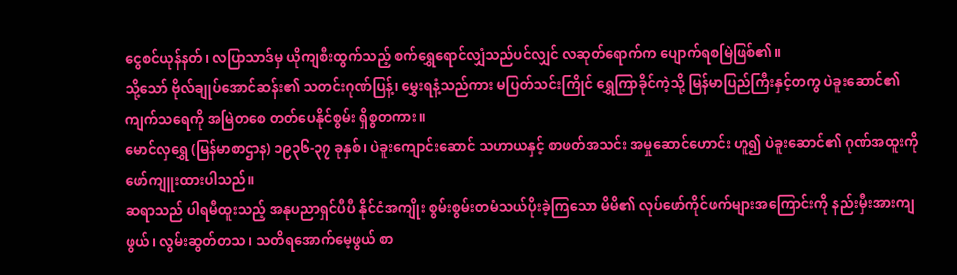ငွေစင်ယုန်နတ်၊ လပြာသာဒ်မှ ယိုကျစီးထွက်သည့် စက်ရွှေရောင်လျှံသည်ပင်လျှင် လဆုတ်ရောက်က ပျောက်ရစမြဲဖြစ်၏။
သို့သော် ဗိုလ်ချုပ်အောင်ဆန်း၏ သတင်းဂုဏ်ပြန့်၊ မွှေးရနံ့သည်ကား မပြတ်သင်းကြိုင် ရွှေကြာခိုင်ကဲ့သို့ မြန်မာပြည်ကြီးနှင့်တကွ ပဲခူးဆောင်၏ ကျက်သရေကို အမြဲတစေ တတ်ပေနိုင်စွမ်း ရှိစွတကား။
မောင်လှရွှေ (မြန်မာစာဌာန) ၁၉၃၆-၃၇ ခုနှစ်၊ ပဲခူးကျောင်းဆောင် သဟာယနှင့် စာဖတ်အသင်း အမှုဆောင်ဟောင်း ဟူ၍ ပဲခူးဆောင်၏ ဂုဏ်အထူးကို ဖော်ကျူးထားပါသည်။
ဆရာသည် ပါရမီထူးသည့် အနုပညာရှင်ပီပီ နိုင်ငံအကျိုး စွမ်းစွမ်းတမံသယ်ပိုးခဲ့ကြသော မိမိ၏ လုပ်ဖော်ကိုင်ဖက်များအကြောင်းကို နည်းမှီးအားကျဖွယ်၊ လွမ်းဆွတ်တသ၊ သတိရအောက်မေ့ဖွယ် စာ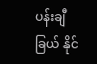ပန်းချီခြယ် နိုင်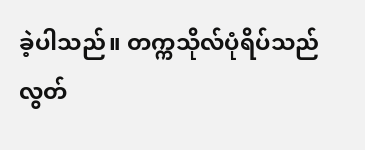ခဲ့ပါသည်။ တက္ကသိုလ်ပုံရိပ်သည် လွတ်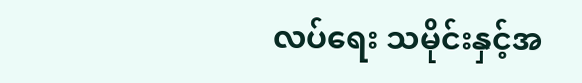လပ်ရေး သမိုင်းနှင့်အ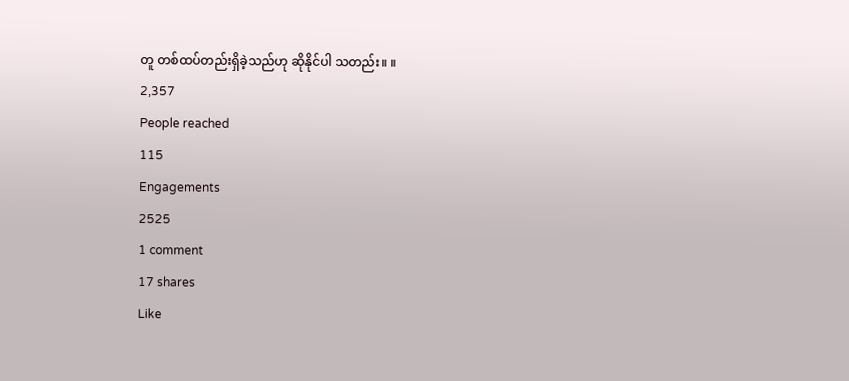တူ တစ်ထပ်တည်းရှိခဲ့သည်ဟု ဆိုနိုင်ပါ သတည်း။ ။
2,357
People reached
115
Engagements
2525
1 comment
17 shares
Like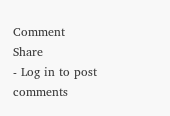Comment
Share
- Log in to post comments